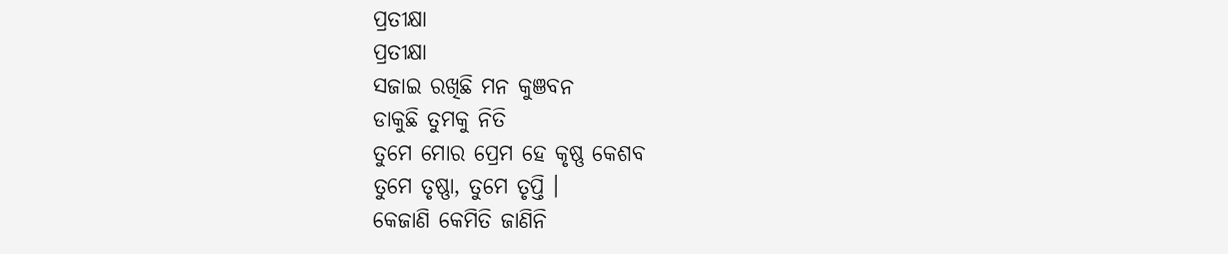ପ୍ରତୀକ୍ଷା
ପ୍ରତୀକ୍ଷା
ସଜାଇ ରଖିଛି ମନ କୁଞବନ
ଡାକୁଛି ତୁମକୁ ନିତି
ତୁମେ ମୋର ପ୍ରେମ ହେ କୃଷ୍ଣ କେଶବ
ତୁମେ ତୃଷ୍ଣା, ତୁମେ ତୃପ୍ତି ।
କେଜାଣି କେମିତି ଜାଣିନି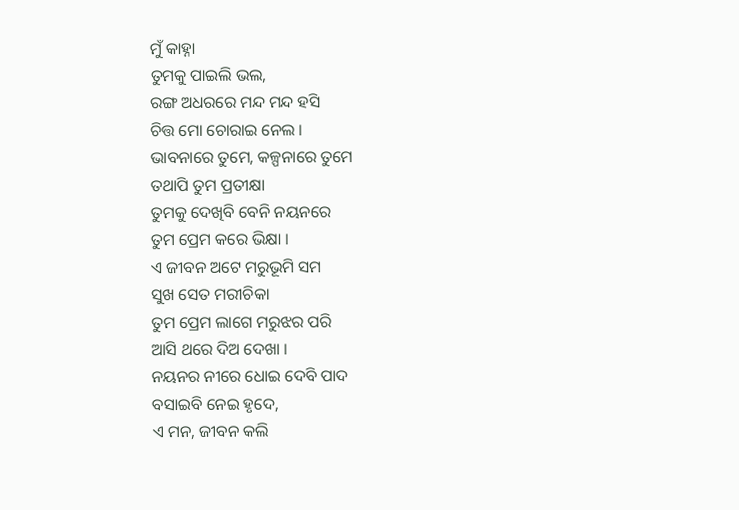ମୁଁ କାହ୍ନା
ତୁମକୁ ପାଇଲି ଭଲ,
ରଙ୍ଗ ଅଧରରେ ମନ୍ଦ ମନ୍ଦ ହସି
ଚିତ୍ତ ମୋ ଚୋରାଇ ନେଲ ।
ଭାବନାରେ ତୁମେ, କଳ୍ପନାରେ ତୁମେ
ତଥାପି ତୁମ ପ୍ରତୀକ୍ଷା
ତୁମକୁ ଦେଖିବି ବେନି ନୟନରେ
ତୁମ ପ୍ରେମ କରେ ଭିକ୍ଷା ।
ଏ ଜୀବନ ଅଟେ ମରୁଭୂମି ସମ
ସୁଖ ସେତ ମରୀଚିକା
ତୁମ ପ୍ରେମ ଲାଗେ ମରୁଝର ପରି
ଆସି ଥରେ ଦିଅ ଦେଖା ।
ନୟନର ନୀରେ ଧୋଇ ଦେବି ପାଦ
ବସାଇବି ନେଇ ହୃଦେ,
ଏ ମନ, ଜୀବନ କଲି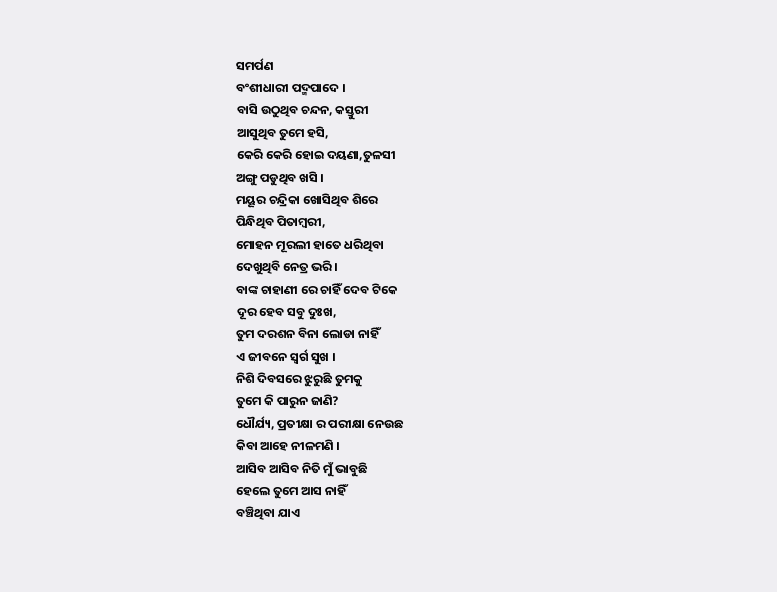ସମର୍ପଣ
ବଂଶୀଧାରୀ ପଦ୍ମପାଦେ ।
ବାସି ଉଠୁଥିବ ଚନ୍ଦନ, କସ୍ତୁରୀ
ଆସୁଥିବ ତୁମେ ହସି,
କେରି କେରି ହୋଇ ଦୟଣା,ତୁଳସୀ
ଅଙ୍ଗୁ ପଡୁଥିବ ଖସି ।
ମୟୂର ଚନ୍ଦ୍ରିକା ଖୋସିଥିବ ଶିରେ
ପିନ୍ଧିଥିବ ପିତାମ୍ବରୀ,
ମୋହନ ମୂରଲୀ ହାତେ ଧରିଥିବା
ଦେଖୁଥିବି ନେତ୍ର ଭରି ।
ବାଙ୍କ ଚାହାଣୀ ରେ ଚାହିଁ ଦେବ ଟିକେ
ଦୂର ହେବ ସବୁ ଦୁଃଖ,
ତୁମ ଦରଶନ ବିନା ଲୋଡା ନାହିଁ
ଏ ଜୀବନେ ସ୍ୱର୍ଗ ସୁଖ ।
ନିଶି ଦିବସରେ ଝୁରୁଛି ତୁମକୁ
ତୁମେ କି ପାରୁନ ଜାଣି?
ଧୌର୍ଯ୍ୟ, ପ୍ରତୀକ୍ଷା ର ପରୀକ୍ଷା ନେଉଛ
କିବା ଆହେ ନୀଳମଣି ।
ଆସିବ ଆସିବ ନିତି ମୁଁ ଭାବୁଛି
ହେଲେ ତୁମେ ଆସ ନାହିଁ
ବଞ୍ଚିଥିବା ଯାଏ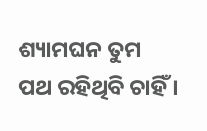ଶ୍ୟାମଘନ ତୁମ
ପଥ ରହିଥିବି ଚାହିଁ ।